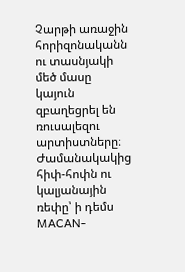Չարթի առաջին հորիզոնականն ու տասնյակի մեծ մասը կայուն զբաղեցրել են ռուսալեզու արտիստները։ Ժամանակակից հիփ-հոփն ու կալյանային ռեփը՝ ի դեմս MACAN-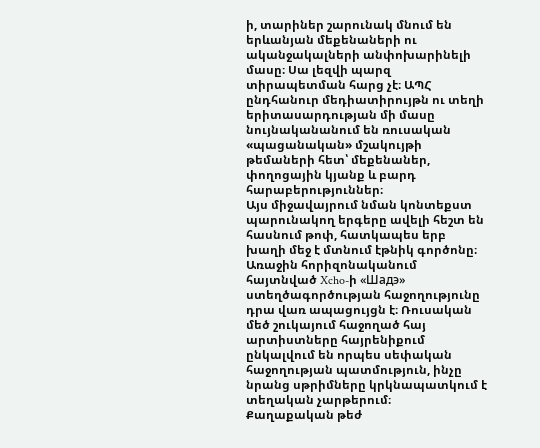ի, տարիներ շարունակ մնում են երևանյան մեքենաների ու ականջակալների անփոխարինելի մասը։ Սա լեզվի պարզ տիրապետման հարց չէ։ ԱՊՀ ընդհանուր մեդիատիրույթն ու տեղի երիտասարդության մի մասը նույնականանում են ռուսական «պացանական» մշակույթի թեմաների հետ՝ մեքենաներ, փողոցային կյանք և բարդ հարաբերություններ։
Այս միջավայրում նման կոնտեքստ պարունակող երգերը ավելի հեշտ են հասնում թոփ, հատկապես երբ խաղի մեջ է մտնում էթնիկ գործոնը։ Առաջին հորիզոնականում հայտնված Xcho-ի «Шадэ» ստեղծագործության հաջողությունը դրա վառ ապացույցն է։ Ռուսական մեծ շուկայում հաջողած հայ արտիստները հայրենիքում ընկալվում են որպես սեփական հաջողության պատմություն, ինչը նրանց սթրիմները կրկնապատկում է տեղական չարթերում։
Քաղաքական թեժ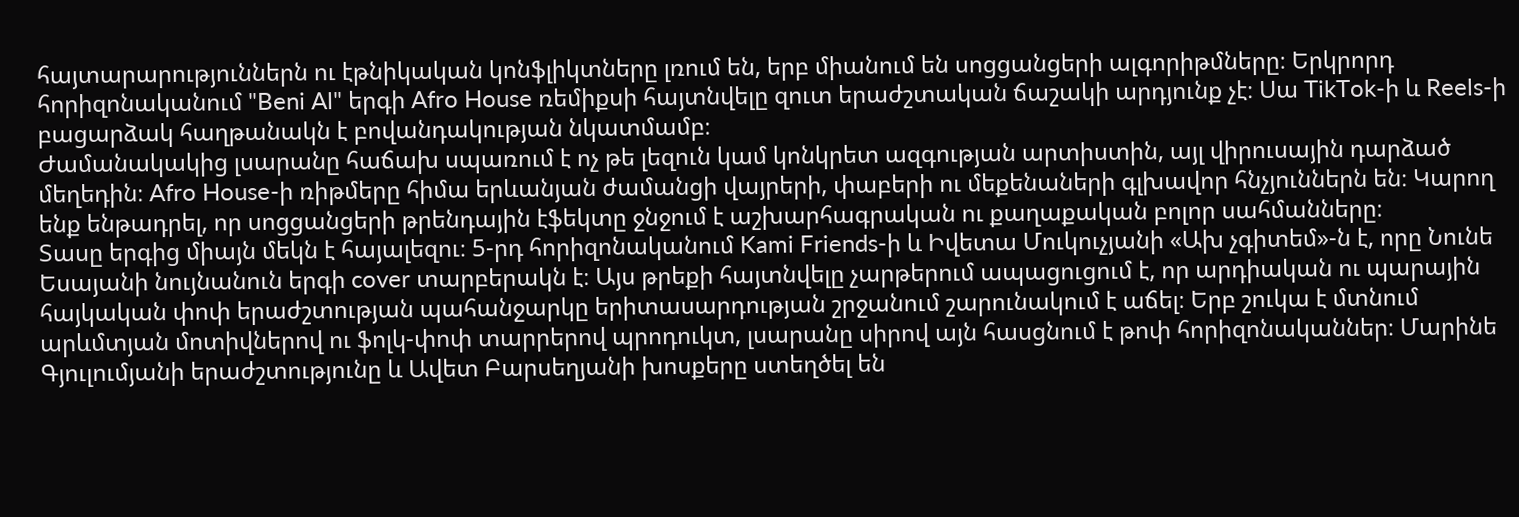հայտարարություններն ու էթնիկական կոնֆլիկտները լռում են, երբ միանում են սոցցանցերի ալգորիթմները։ Երկրորդ հորիզոնականում "Beni Al" երգի Afro House ռեմիքսի հայտնվելը զուտ երաժշտական ճաշակի արդյունք չէ։ Սա TikTok-ի և Reels-ի բացարձակ հաղթանակն է բովանդակության նկատմամբ։
Ժամանակակից լսարանը հաճախ սպառում է ոչ թե լեզուն կամ կոնկրետ ազգության արտիստին, այլ վիրուսային դարձած մեղեդին։ Afro House-ի ռիթմերը հիմա երևանյան ժամանցի վայրերի, փաբերի ու մեքենաների գլխավոր հնչյուններն են։ Կարող ենք ենթադրել, որ սոցցանցերի թրենդային էֆեկտը ջնջում է աշխարհագրական ու քաղաքական բոլոր սահմանները։
Տասը երգից միայն մեկն է հայալեզու։ 5-րդ հորիզոնականում Kami Friends-ի և Իվետա Մուկուչյանի «Ախ չգիտեմ»-ն է, որը Նունե Եսայանի նույնանուն երգի cover տարբերակն է։ Այս թրեքի հայտնվելը չարթերում ապացուցում է, որ արդիական ու պարային հայկական փոփ երաժշտության պահանջարկը երիտասարդության շրջանում շարունակում է աճել։ Երբ շուկա է մտնում արևմտյան մոտիվներով ու ֆոլկ-փոփ տարրերով պրոդուկտ, լսարանը սիրով այն հասցնում է թոփ հորիզոնականներ։ Մարինե Գյուլումյանի երաժշտությունը և Ավետ Բարսեղյանի խոսքերը ստեղծել են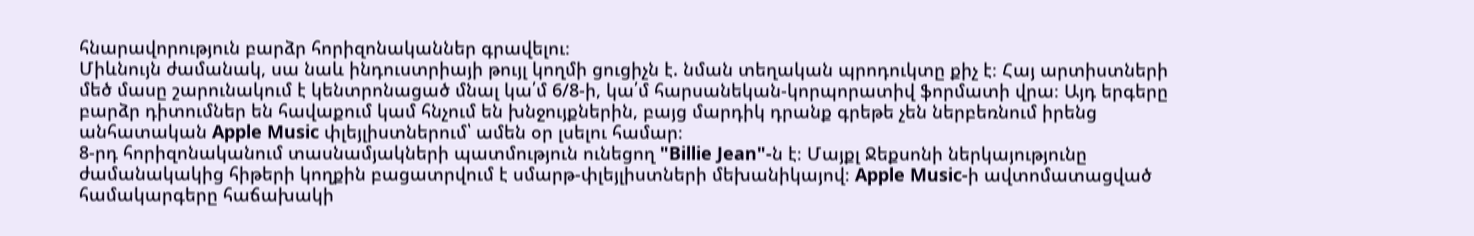հնարավորություն բարձր հորիզոնականներ գրավելու։
Միևնույն ժամանակ, սա նաև ինդուստրիայի թույլ կողմի ցուցիչն է. նման տեղական պրոդուկտը քիչ է։ Հայ արտիստների մեծ մասը շարունակում է կենտրոնացած մնալ կա՛մ 6/8-ի, կա՛մ հարսանեկան-կորպորատիվ ֆորմատի վրա։ Այդ երգերը բարձր դիտումներ են հավաքում կամ հնչում են խնջույքներին, բայց մարդիկ դրանք գրեթե չեն ներբեռնում իրենց անհատական Apple Music փլեյլիստներում՝ ամեն օր լսելու համար։
8-րդ հորիզոնականում տասնամյակների պատմություն ունեցող "Billie Jean"-ն է։ Մայքլ Ջեքսոնի ներկայությունը ժամանակակից հիթերի կողքին բացատրվում է սմարթ-փլեյլիստների մեխանիկայով։ Apple Music-ի ավտոմատացված համակարգերը հաճախակի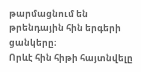թարմացնում են թրենդային հին երգերի ցանկերը։
Որևէ հին հիթի հայտնվելը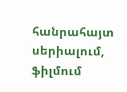հանրահայտ սերիալում, ֆիլմում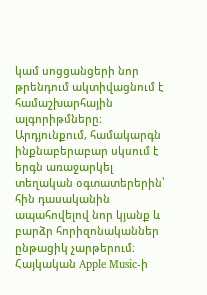կամ սոցցանցերի նոր թրենդում ակտիվացնում է համաշխարհային ալգորիթմները։ Արդյունքում, համակարգն ինքնաբերաբար սկսում է երգն առաջարկել տեղական օգտատերերին՝ հին դասականին ապահովելով նոր կյանք և բարձր հորիզոնականներ ընթացիկ չարթերում։
Հայկական Apple Music-ի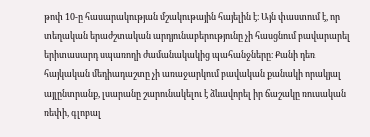թոփ 10-ը հասարակության մշակութային հայելին է։ Այն փաստում է, որ տեղական երաժշտական արդյունաբերությունը չի հասցնում բավարարել երիտասարդ սպառողի ժամանակակից պահանջները։ Քանի դեռ հայկական մեդիադաշտը չի առաջարկում բավական քանակի որակյալ այլընտրանք, լսարանը շարունակելու է ձևավորել իր ճաշակը ռուսական ռեփի, գլոբալ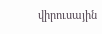վիրուսային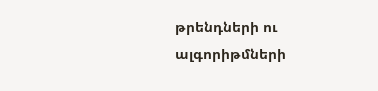թրենդների ու ալգորիթմների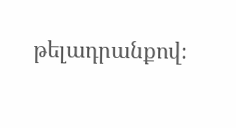թելադրանքով։